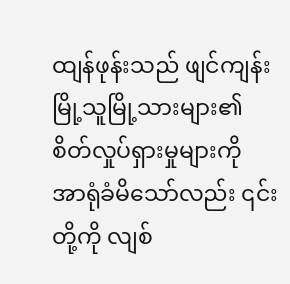ထျန်ဖုန်းသည် ဖျင်ကျန်းမြို့သူမြို့သားများ၏ စိတ်လှုပ်ရှားမှုများကို အာရုံခံမိသော်လည်း ၎င်းတို့ကို လျစ်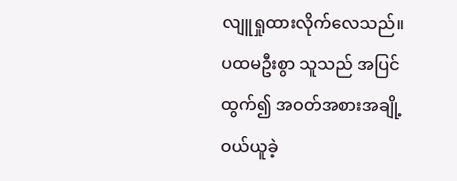လျူရှုထားလိုက်လေသည်။ ပထမဦးစွာ သူသည် အပြင်ထွက်၍ အဝတ်အစားအချို့ ဝယ်ယူခဲ့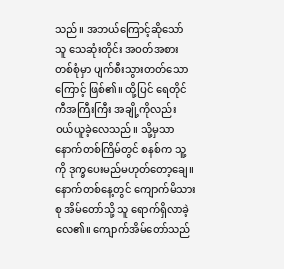သည်။ အဘယ်ကြောင့်ဆိုသော် သူ သေဆုံးတိုင်း အဝတ်အစားတစ်စုံမှာ ပျက်စီးသွားတတ်သောကြောင့် ဖြစ်၏။ ထို့ပြင် ရေတိုင်ကီအကြီးကြီး အချို့ကိုလည်း ဝယ်ယူခဲ့လေသည်။ သို့မှသာ နောက်တစ်ကြိမ်တွင် စနစ်က သူ့ကို ဒုက္ခပေးမည်မဟုတ်တော့ချေ။
နောက်တစ်နေ့တွင် ကျောက်မိသားစု အိမ်တော်သို့ သူ ရောက်ရှိလာခဲ့လေ၏။ ကျောက်အိမ်တော်သည်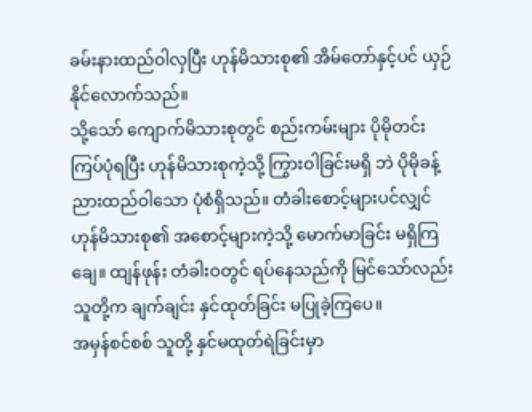ခမ်းနားထည်ဝါလှပြီး ဟုန်မိသားစု၏ အိမ်တော်နှင့်ပင် ယှဉ်နိုင်လောက်သည်။
သို့သော် ကျောက်မိသားစုတွင် စည်းကမ်းများ ပိုမိုတင်းကြပ်ပုံရပြီး ဟုန်မိသားစုကဲ့သို့ ကြွားဝါခြင်းမရှိ ဘဲ ပိုမိုခန့်ညားထည်ဝါသော ပုံစံရှိသည်။ တံခါးစောင့်များပင်လျှင် ဟုန်မိသားစု၏ အစောင့်များကဲ့သို့ မောက်မာခြင်း မရှိကြချေ။ ထျန်ဖုန်း တံခါးဝတွင် ရပ်နေသည်ကို မြင်သော်လည်း သူတို့က ချက်ချင်း နှင်ထုတ်ခြင်း မပြုခဲ့ကြပေ။
အမှန်စင်စစ် သူတို့ နှင်မထုတ်ရဲခြင်းမှာ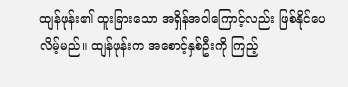ထျန်ဖုန်း၏ ထူးခြားသော အရှိန်အဝါကြောင့်လည်း ဖြစ်နိုင်ပေ လိမ့်မည်။ ထျန်ဖုန်းက အစောင့်နှစ်ဦးကို ကြည့်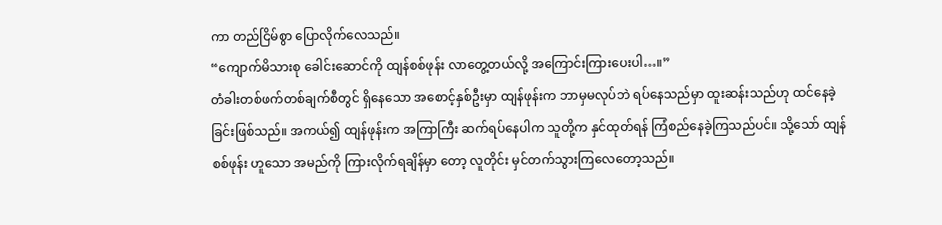ကာ တည်ငြိမ်စွာ ပြောလိုက်လေသည်။
“ကျောက်မိသားစု ခေါင်းဆောင်ကို ထျန်စစ်ဖုန်း လာတွေ့တယ်လို့ အကြောင်းကြားပေးပါ…။”
တံခါးတစ်ဖက်တစ်ချက်စီတွင် ရှိနေသော အစောင့်နှစ်ဦးမှာ ထျန်ဖုန်းက ဘာမှမလုပ်ဘဲ ရပ်နေသည်မှာ ထူးဆန်းသည်ဟု ထင်နေခဲ့ခြင်းဖြစ်သည်။ အကယ်၍ ထျန်ဖုန်းက အကြာကြီး ဆက်ရပ်နေပါက သူတို့က နှင်ထုတ်ရန် ကြံစည်နေခဲ့ကြသည်ပင်။ သို့သော် ထျန်စစ်ဖုန်း ဟူသော အမည်ကို ကြားလိုက်ရချိန်မှာ တော့ လူတိုင်း မှင်တက်သွားကြလေတော့သည်။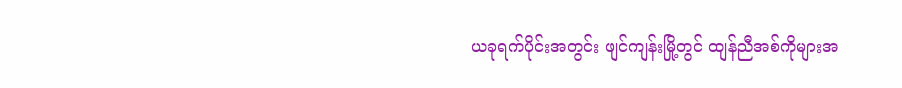ယခုရက်ပိုင်းအတွင်း ဖျင်ကျန်းမြို့တွင် ထျန်ညီအစ်ကိုများအ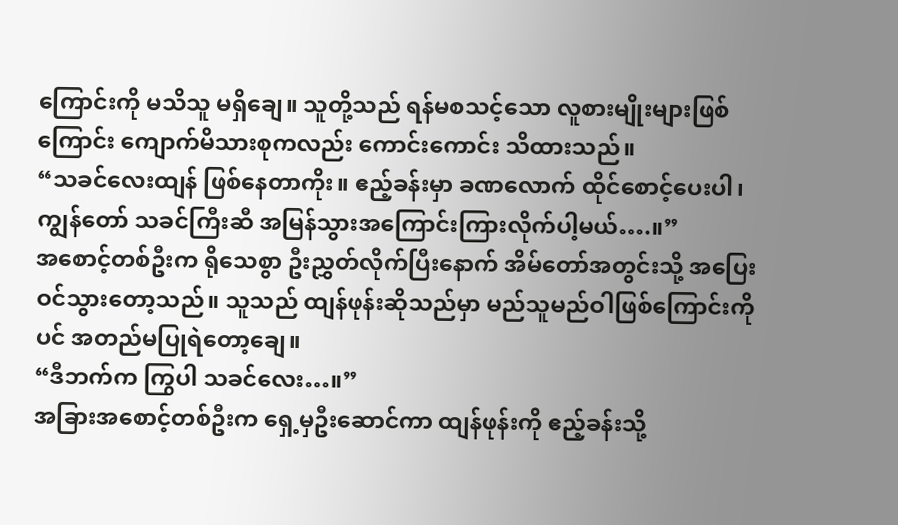ကြောင်းကို မသိသူ မရှိချေ။ သူတို့သည် ရန်မစသင့်သော လူစားမျိုးများဖြစ်ကြောင်း ကျောက်မိသားစုကလည်း ကောင်းကောင်း သိထားသည်။
“သခင်လေးထျန် ဖြစ်နေတာကိုး။ ဧည့်ခန်းမှာ ခဏလောက် ထိုင်စောင့်ပေးပါ၊ ကျွန်တော် သခင်ကြီးဆီ အမြန်သွားအကြောင်းကြားလိုက်ပါ့မယ်….။”
အစောင့်တစ်ဦးက ရိုသေစွာ ဦးညွှတ်လိုက်ပြီးနောက် အိမ်တော်အတွင်းသို့ အပြေးဝင်သွားတော့သည်။ သူသည် ထျန်ဖုန်းဆိုသည်မှာ မည်သူမည်ဝါဖြစ်ကြောင်းကိုပင် အတည်မပြုရဲတော့ချေ။
“ဒီဘက်က ကြွပါ သခင်လေး…။”
အခြားအစောင့်တစ်ဦးက ရှေ့မှဦးဆောင်ကာ ထျန်ဖုန်းကို ဧည့်ခန်းသို့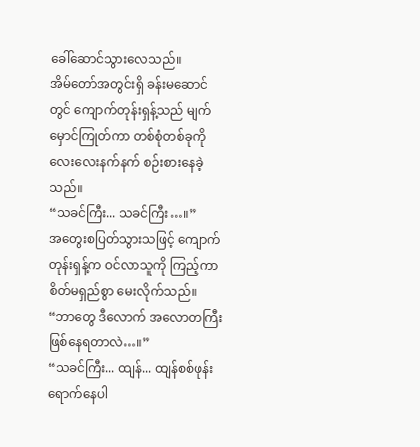ခေါ်ဆောင်သွားလေသည်။
အိမ်တော်အတွင်းရှိ ခန်းမဆောင်တွင် ကျောက်တုန်းရှန့်သည် မျက်မှောင်ကြုတ်ကာ တစ်စုံတစ်ခုကို လေးလေးနက်နက် စဉ်းစားနေခဲ့သည်။
“သခင်ကြီး... သခင်ကြီး…။”
အတွေးစပြတ်သွားသဖြင့် ကျောက်တုန်းရှန့်က ဝင်လာသူကို ကြည့်ကာ စိတ်မရှည်စွာ မေးလိုက်သည်။
“ဘာတွေ ဒီလောက် အလောတကြီးဖြစ်နေရတာလဲ…။”
“သခင်ကြီး... ထျန်... ထျန်စစ်ဖုန်း ရောက်နေပါ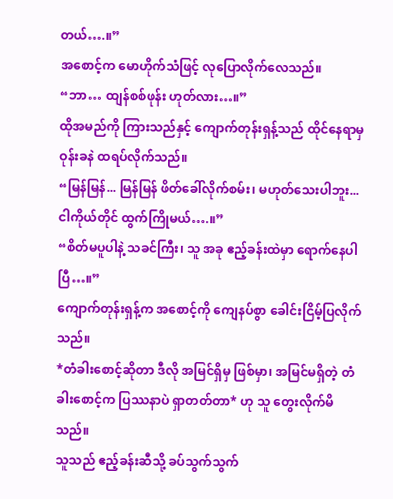တယ်….။”
အစောင့်က မောဟိုက်သံဖြင့် လုပြောလိုက်လေသည်။
“ဘာ… ထျန်စစ်ဖုန်း ဟုတ်လား…။”
ထိုအမည်ကို ကြားသည်နှင့် ကျောက်တုန်းရှန့်သည် ထိုင်နေရာမှ ဝုန်းခနဲ ထရပ်လိုက်သည်။
“မြန်မြန်... မြန်မြန် ဖိတ်ခေါ်လိုက်စမ်း၊ မဟုတ်သေးပါဘူး... ငါကိုယ်တိုင် ထွက်ကြိုမယ်….။”
“စိတ်မပူပါနဲ့ သခင်ကြီး၊ သူ အခု ဧည့်ခန်းထဲမှာ ရောက်နေပါပြီ…။”
ကျောက်တုန်းရှန့်က အစောင့်ကို ကျေနပ်စွာ ခေါင်းငြိမ့်ပြလိုက်သည်။
*တံခါးစောင့်ဆိုတာ ဒီလို အမြင်ရှိမှ ဖြစ်မှာ၊ အမြင်မရှိတဲ့ တံခါးစောင့်က ပြဿနာပဲ ရှာတတ်တာ* ဟု သူ တွေးလိုက်မိသည်။
သူသည် ဧည့်ခန်းဆီသို့ ခပ်သွက်သွက်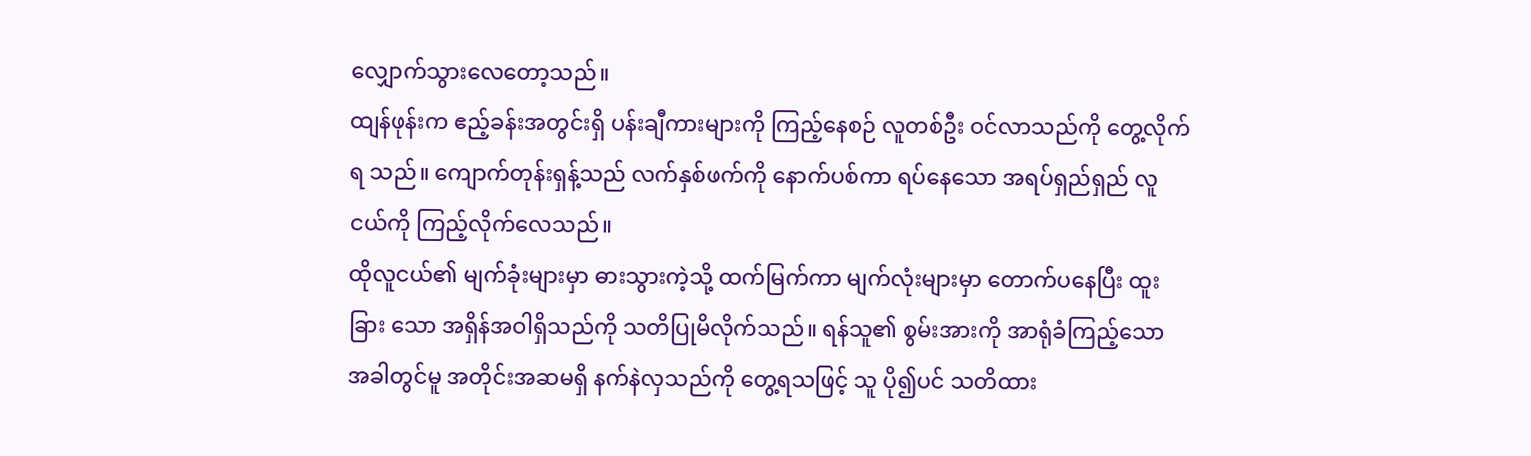လျှောက်သွားလေတော့သည်။
ထျန်ဖုန်းက ဧည့်ခန်းအတွင်းရှိ ပန်းချီကားများကို ကြည့်နေစဉ် လူတစ်ဦး ဝင်လာသည်ကို တွေ့လိုက်ရ သည်။ ကျောက်တုန်းရှန့်သည် လက်နှစ်ဖက်ကို နောက်ပစ်ကာ ရပ်နေသော အရပ်ရှည်ရှည် လူငယ်ကို ကြည့်လိုက်လေသည်။
ထိုလူငယ်၏ မျက်ခုံးများမှာ ဓားသွားကဲ့သို့ ထက်မြက်ကာ မျက်လုံးများမှာ တောက်ပနေပြီး ထူးခြား သော အရှိန်အဝါရှိသည်ကို သတိပြုမိလိုက်သည်။ ရန်သူ၏ စွမ်းအားကို အာရုံခံကြည့်သော အခါတွင်မူ အတိုင်းအဆမရှိ နက်နဲလှသည်ကို တွေ့ရသဖြင့် သူ ပို၍ပင် သတိထား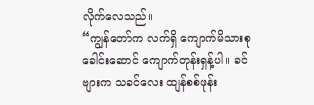လိုက်လေသည်။
“ကျွန်တော်က လက်ရှိ ကျောက်မိသားစုခေါင်းဆောင် ကျောက်တုန်းရှန့်ပါ။ ခင်ဗျားက သခင်လေး ထျန်စစ်ဖုန်း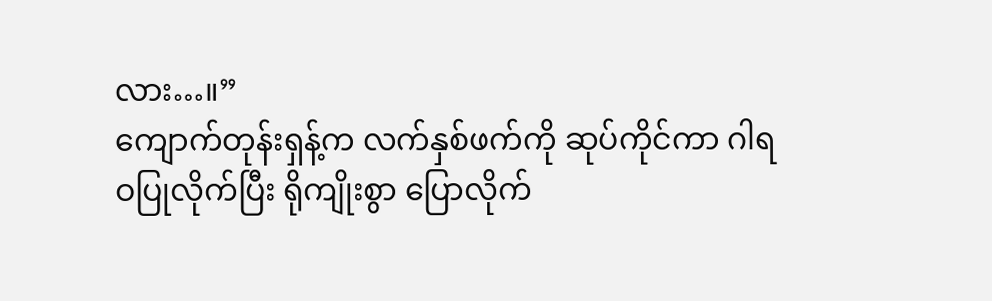လား…။”
ကျောက်တုန်းရှန့်က လက်နှစ်ဖက်ကို ဆုပ်ကိုင်ကာ ဂါရဝပြုလိုက်ပြီး ရိုကျိုးစွာ ပြောလိုက်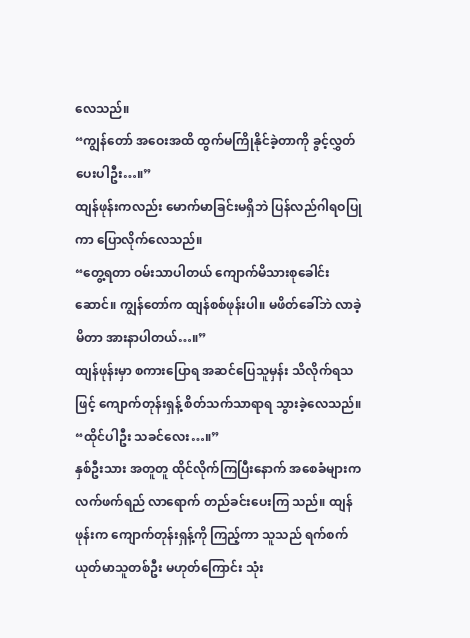လေသည်။
“ကျွန်တော် အဝေးအထိ ထွက်မကြိုနိုင်ခဲ့တာကို ခွင့်လွှတ်ပေးပါဦး…။”
ထျန်ဖုန်းကလည်း မောက်မာခြင်းမရှိဘဲ ပြန်လည်ဂါရဝပြုကာ ပြောလိုက်လေသည်။
“တွေ့ရတာ ဝမ်းသာပါတယ် ကျောက်မိသားစုခေါင်းဆောင်။ ကျွန်တော်က ထျန်စစ်ဖုန်းပါ။ မဖိတ်ခေါ်ဘဲ လာခဲ့မိတာ အားနာပါတယ်…။”
ထျန်ဖုန်းမှာ စကားပြောရ အဆင်ပြေသူမှန်း သိလိုက်ရသဖြင့် ကျောက်တုန်းရှန့် စိတ်သက်သာရာရ သွားခဲ့လေသည်။
“ထိုင်ပါဦး သခင်လေး…။”
နှစ်ဦးသား အတူတူ ထိုင်လိုက်ကြပြီးနောက် အစေခံများက လက်ဖက်ရည် လာရောက် တည်ခင်းပေးကြ သည်။ ထျန်ဖုန်းက ကျောက်တုန်းရှန့်ကို ကြည့်ကာ သူသည် ရက်စက်ယုတ်မာသူတစ်ဦး မဟုတ်ကြောင်း သုံး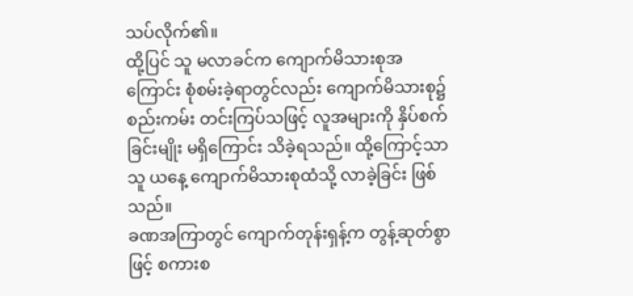သပ်လိုက်၏။
ထို့ပြင် သူ မလာခင်က ကျောက်မိသားစုအကြောင်း စုံစမ်းခဲ့ရာတွင်လည်း ကျောက်မိသားစု၌ စည်းကမ်း တင်းကြပ်သဖြင့် လူအများကို နှိပ်စက်ခြင်းမျိုး မရှိကြောင်း သိခဲ့ရသည်။ ထို့ကြောင့်သာ သူ ယနေ့ ကျောက်မိသားစုထံသို့ လာခဲ့ခြင်း ဖြစ်သည်။
ခဏအကြာတွင် ကျောက်တုန်းရှန့်က တွန့်ဆုတ်စွာဖြင့် စကားစ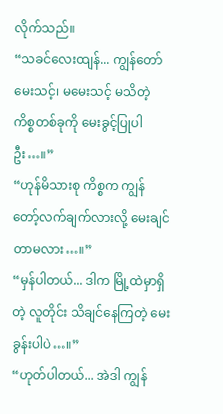လိုက်သည်။
“သခင်လေးထျန်... ကျွန်တော် မေးသင့်၊ မမေးသင့် မသိတဲ့ ကိစ္စတစ်ခုကို မေးခွင့်ပြုပါဦး…။”
“ဟုန်မိသားစု ကိစ္စက ကျွန်တော့်လက်ချက်လားလို့ မေးချင်တာမလား…။”
“မှန်ပါတယ်... ဒါက မြို့ထဲမှာရှိတဲ့ လူတိုင်း သိချင်နေကြတဲ့ မေးခွန်းပါပဲ…။”
“ဟုတ်ပါတယ်... အဲဒါ ကျွန်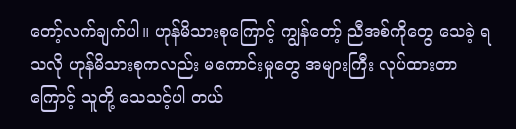တော့်လက်ချက်ပါ။ ဟုန်မိသားစုကြောင့် ကျွန်တော့် ညီအစ်ကိုတွေ သေခဲ့ ရသလို ဟုန်မိသားစုကလည်း မကောင်းမှုတွေ အများကြီး လုပ်ထားတာကြောင့် သူတို့ သေသင့်ပါ တယ်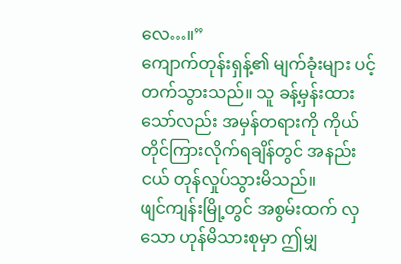လေ…။”
ကျောက်တုန်းရှန့်၏ မျက်ခုံးများ ပင့်တက်သွားသည်။ သူ ခန့်မှန်းထားသော်လည်း အမှန်တရားကို ကိုယ်တိုင်ကြားလိုက်ရချိန်တွင် အနည်းငယ် တုန်လှုပ်သွားမိသည်။
ဖျင်ကျန်းမြို့တွင် အစွမ်းထက် လှသော ဟုန်မိသားစုမှာ ဤမျှ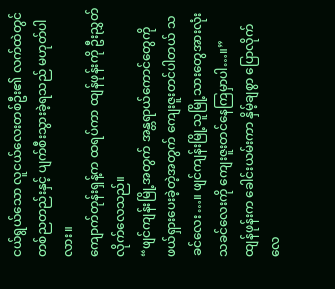ငယ်ရွယ်သော လူငယ်လေးတစ်ဦး၏ လက်ထဲတွင် တစ်ညတည်းနှင့် ပျက်စီးသွားခဲ့ရသည် မဟုတ်ပါလား။
ကျောက်တုန်းရှန့်က ထရပ်ကာ ထျန်ဖုန်းကို ဦးညွှတ်လိုက်လေသည်။
“ဖျင်ကျန်းမြို့အတွက် အန္တရာယ်ကောင်တွေကို ဖယ်ရှားပေးခဲ့တဲ့အတွက် ကျေးဇူးတင်ပါတယ် သခင်လေး…။ ဖျင်ကျန်းမြို့သူမြို့သားတွေအားလုံး သခင်လေးကို ကျေးဇူးတင်နေကြမှာပါ…။”
ထျန်ဖုန်းက ခေါင်းယမ်းကာ နှိမ့်ချစွာ ပြောလိုက်လေ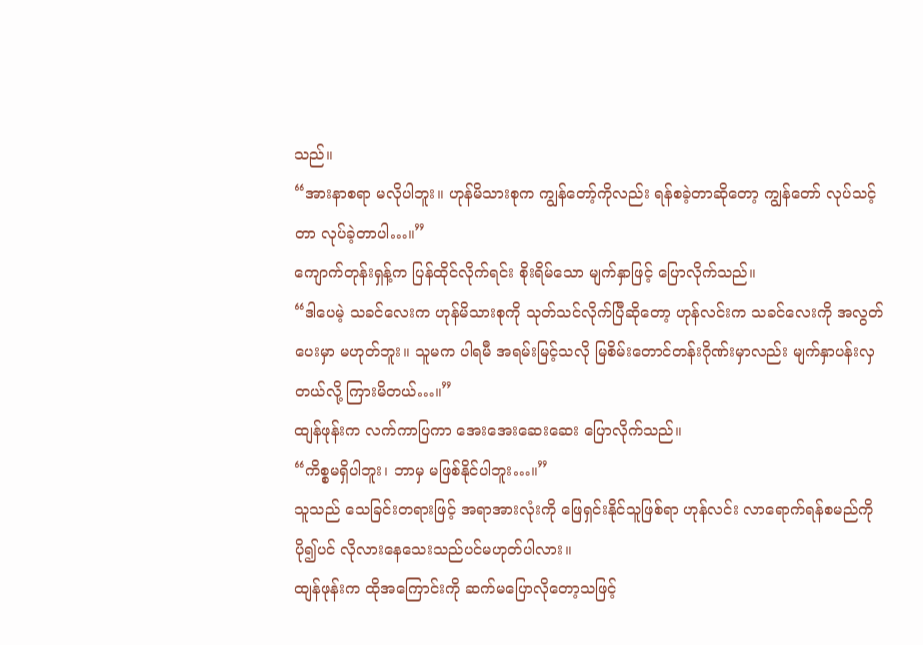သည်။
“အားနာစရာ မလိုပါဘူး။ ဟုန်မိသားစုက ကျွန်တော့်ကိုလည်း ရန်စခဲ့တာဆိုတော့ ကျွန်တော် လုပ်သင့် တာ လုပ်ခဲ့တာပါ…။”
ကျောက်တုန်းရှန့်က ပြန်ထိုင်လိုက်ရင်း စိုးရိမ်သော မျက်နှာဖြင့် ပြောလိုက်သည်။
“ဒါပေမဲ့ သခင်လေးက ဟုန်မိသားစုကို သုတ်သင်လိုက်ပြီဆိုတော့ ဟုန်လင်းက သခင်လေးကို အလွတ် ပေးမှာ မဟုတ်ဘူး။ သူမက ပါရမီ အရမ်းမြင့်သလို မြစိမ်းတောင်တန်းဂိုဏ်းမှာလည်း မျက်နှာပန်းလှ တယ်လို့ ကြားမိတယ်…။”
ထျန်ဖုန်းက လက်ကာပြကာ အေးအေးဆေးဆေး ပြောလိုက်သည်။
“ကိစ္စမရှိပါဘူး၊ ဘာမှ မဖြစ်နိုင်ပါဘူး…။”
သူသည် သေခြင်းတရားဖြင့် အရာအားလုံးကို ဖြေရှင်းနိုင်သူဖြစ်ရာ ဟုန်လင်း လာရောက်ရန်စမည်ကို ပို၍ပင် လိုလားနေသေးသည်ပင်မဟုတ်ပါလား။
ထျန်ဖုန်းက ထိုအကြောင်းကို ဆက်မပြောလိုတော့သဖြင့်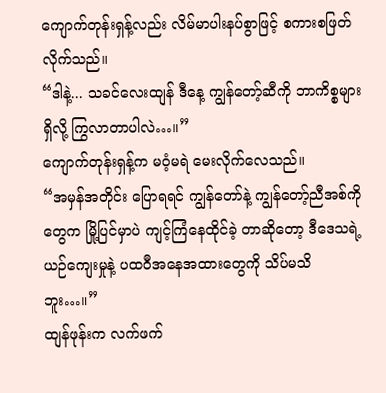ကျောက်တုန်းရှန့်လည်း လိမ်မာပါးနပ်စွာဖြင့် စကားစဖြတ်လိုက်သည်။
“ဒါနဲ့... သခင်လေးထျန် ဒီနေ့ ကျွန်တော့်ဆီကို ဘာကိစ္စများ ရှိလို့ ကြွလာတာပါလဲ…။”
ကျောက်တုန်းရှန့်က မဝံ့မရဲ မေးလိုက်လေသည်။
“အမှန်အတိုင်း ပြောရရင် ကျွန်တော်နဲ့ ကျွန်တော့်ညီအစ်ကိုတွေက မြို့ပြင်မှာပဲ ကျင့်ကြံနေထိုင်ခဲ့ တာဆိုတော့ ဒီဒေသရဲ့ ယဉ်ကျေးမှုနဲ့ ပထဝီအနေအထားတွေကို သိပ်မသိဘူး…။”
ထျန်ဖုန်းက လက်ဖက်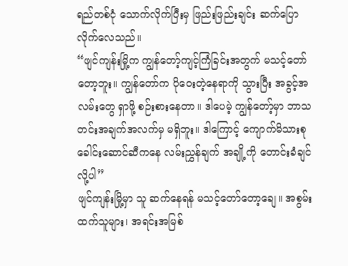ရည်တစ်ငုံ သောက်လိုက်ပြီးမှ ဖြည်းဖြည်းချင်း ဆက်ပြောလိုက်လေသည်။
“ဖျင်ကျန်းမြို့က ကျွန်တော့်ကျင့်ကြံခြင်းအတွက် မသင့်တော်တော့ဘူး။ ကျွန်တော်က ပိုဝေးတဲ့နေရာကို သွားပြီး အခွင့်အလမ်းတွေ ရှာဖို့ စဉ်းစားနေတာ။ ဒါပေမဲ့ ကျွန်တော့်မှာ ဘာသတင်းအချက်အလက်မှ မရှိဘူး။ ဒါကြောင့် ကျောက်မိသားစုခေါင်းဆောင်ဆီကနေ လမ်းညွှန်ချက် အချို့ကို တောင်းခံချင်လို့ပါ”
ဖျင်ကျန်းမြို့မှာ သူ ဆက်နေရန် မသင့်တော်တော့ချေ။ အစွမ်းထက်သူများ၊ အရင်းအမြစ်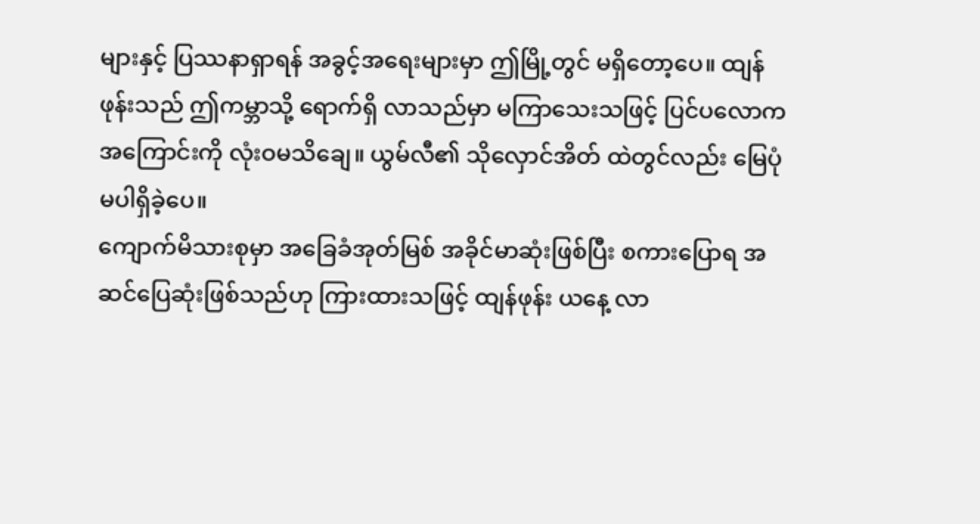များနှင့် ပြဿနာရှာရန် အခွင့်အရေးများမှာ ဤမြို့တွင် မရှိတော့ပေ။ ထျန်ဖုန်းသည် ဤကမ္ဘာသို့ ရောက်ရှိ လာသည်မှာ မကြာသေးသဖြင့် ပြင်ပလောကအကြောင်းကို လုံးဝမသိချေ။ ယွမ်လီ၏ သိုလှောင်အိတ် ထဲတွင်လည်း မြေပုံ မပါရှိခဲ့ပေ။
ကျောက်မိသားစုမှာ အခြေခံအုတ်မြစ် အခိုင်မာဆုံးဖြစ်ပြီး စကားပြောရ အဆင်ပြေဆုံးဖြစ်သည်ဟု ကြားထားသဖြင့် ထျန်ဖုန်း ယနေ့ လာ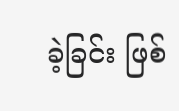ခဲ့ခြင်း ဖြစ်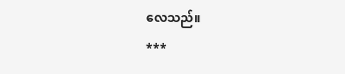လေသည်။
***